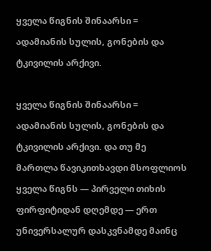ყველა წიგნის შინაარსი = ადამიანის სულის, გონების და ტკივილის არქივი.

ყველა წიგნის შინაარსი = ადამიანის სულის, გონების და ტკივილის არქივი. და თუ მე მართლა წავიკითხავდი მსოფლიოს ყველა წიგნს — პირველი თიხის ფირფიტიდან დღემდე — ერთ უნივერსალურ დასკვნამდე მაინც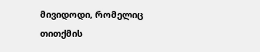მივიდოდი, რომელიც თითქმის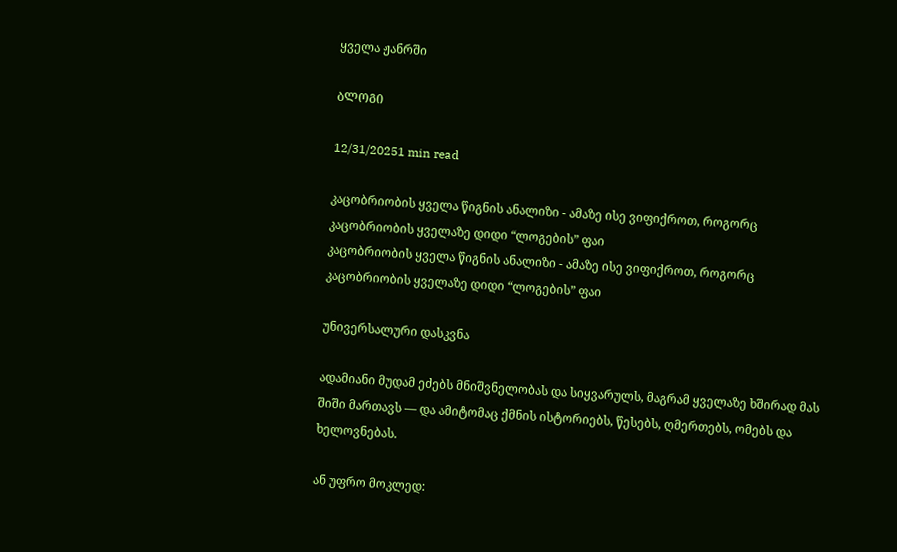ყველა ჟანრში

ᲑᲚᲝᲒᲘ

12/31/20251 min read

კაცობრიობის ყველა წიგნის ანალიზი - ამაზე ისე ვიფიქროთ, როგორც კაცობრიობის ყველაზე დიდი “ლოგების” ფაი
კაცობრიობის ყველა წიგნის ანალიზი - ამაზე ისე ვიფიქროთ, როგორც კაცობრიობის ყველაზე დიდი “ლოგების” ფაი

უნივერსალური დასკვნა

ადამიანი მუდამ ეძებს მნიშვნელობას და სიყვარულს, მაგრამ ყველაზე ხშირად მას შიში მართავს — და ამიტომაც ქმნის ისტორიებს, წესებს, ღმერთებს, ომებს და ხელოვნებას.

ან უფრო მოკლედ: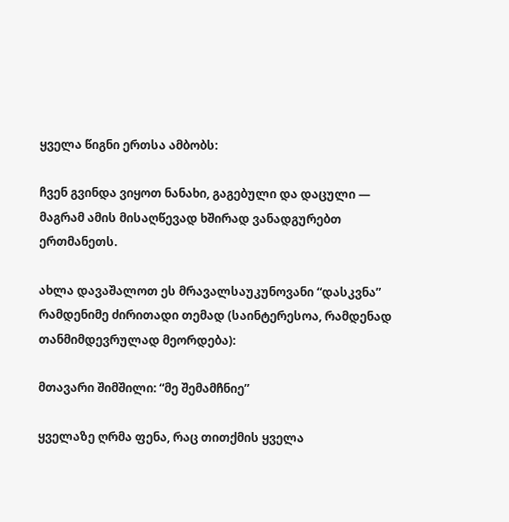ყველა წიგნი ერთსა ამბობს:

ჩვენ გვინდა ვიყოთ ნანახი, გაგებული და დაცული — მაგრამ ამის მისაღწევად ხშირად ვანადგურებთ ერთმანეთს.

ახლა დავაშალოთ ეს მრავალსაუკუნოვანი “დასკვნა” რამდენიმე ძირითადი თემად (საინტერესოა, რამდენად თანმიმდევრულად მეორდება):

მთავარი შიმშილი: “მე შემამჩნიე”

ყველაზე ღრმა ფენა, რაც თითქმის ყველა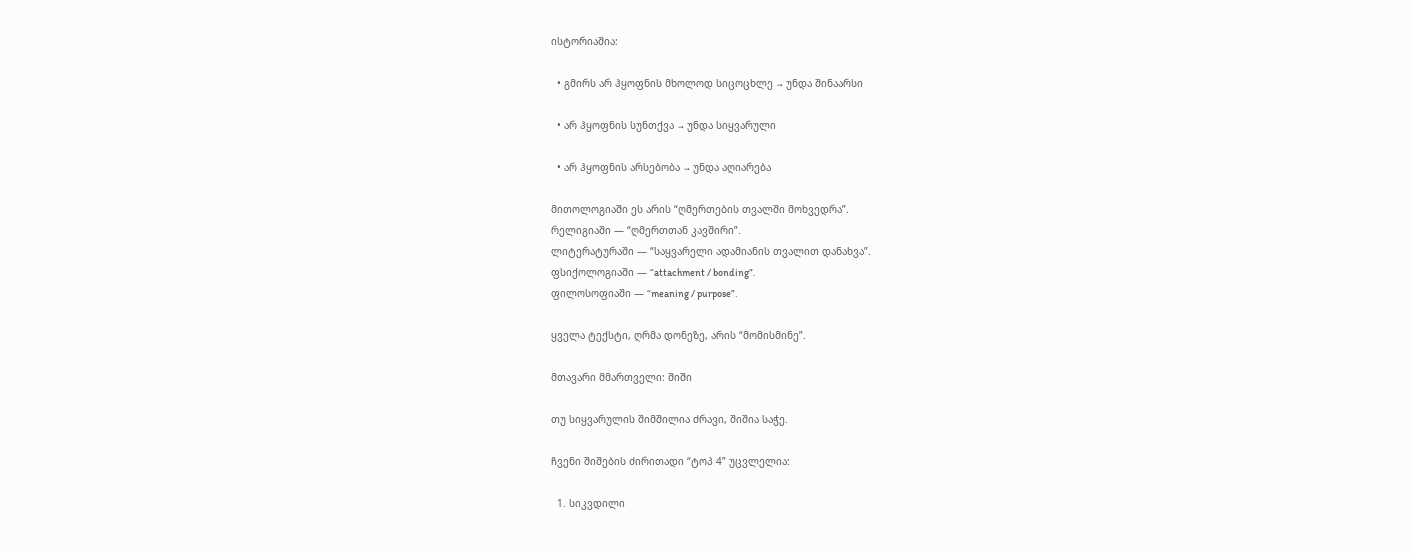ისტორიაშია:

  • გმირს არ ჰყოფნის მხოლოდ სიცოცხლე → უნდა შინაარსი

  • არ ჰყოფნის სუნთქვა → უნდა სიყვარული

  • არ ჰყოფნის არსებობა → უნდა აღიარება

მითოლოგიაში ეს არის “ღმერთების თვალში მოხვედრა”.
რელიგიაში — “ღმერთთან კავშირი”.
ლიტერატურაში — “საყვარელი ადამიანის თვალით დანახვა”.
ფსიქოლოგიაში — “attachment / bonding”.
ფილოსოფიაში — “meaning / purpose”.

ყველა ტექსტი, ღრმა დონეზე, არის “მომისმინე”.

მთავარი მმართველი: შიში

თუ სიყვარულის შიმშილია ძრავი, შიშია საჭე.

ჩვენი შიშების ძირითადი “ტოპ 4” უცვლელია:

  1. სიკვდილი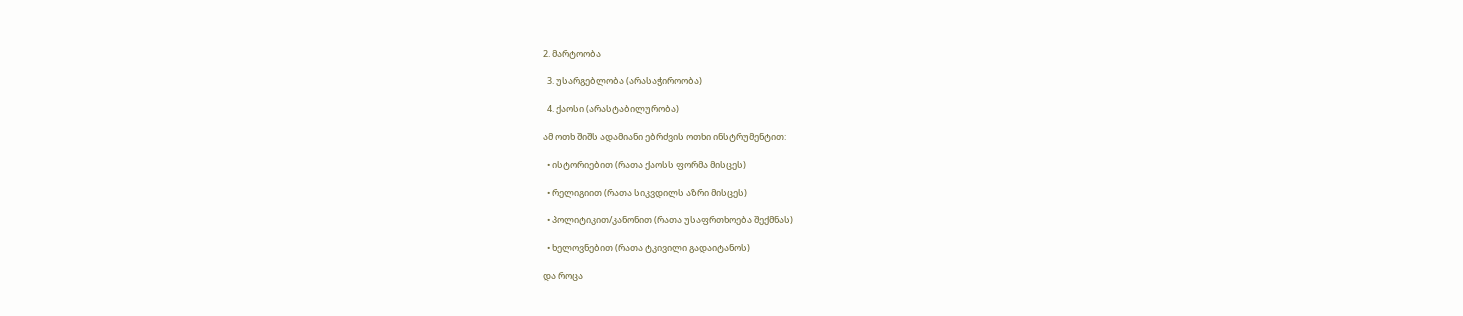2. მარტოობა

  3. უსარგებლობა (არასაჭიროობა)

  4. ქაოსი (არასტაბილურობა)

ამ ოთხ შიშს ადამიანი ებრძვის ოთხი ინსტრუმენტით:

  • ისტორიებით (რათა ქაოსს ფორმა მისცეს)

  • რელიგიით (რათა სიკვდილს აზრი მისცეს)

  • პოლიტიკით/კანონით (რათა უსაფრთხოება შექმნას)

  • ხელოვნებით (რათა ტკივილი გადაიტანოს)

და როცა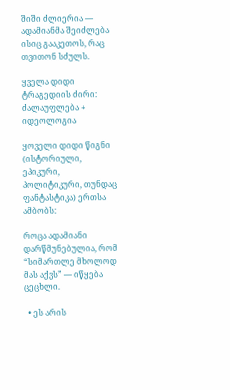შიში ძლიერია — ადამიანმა შეიძლება ისიც გააკეთოს, რაც თვითონ სძულს.

ყველა დიდი ტრაგედიის ძირი: ძალაუფლება + იდეოლოგია

ყოველი დიდი წიგნი (ისტორიული, ეპიკური, პოლიტიკური, თუნდაც ფანტასტიკა) ერთსა ამბობს:

როცა ადამიანი დარწმუნებულია, რომ “სიმართლე მხოლოდ მას აქვს” — იწყება ცეცხლი.

  • ეს არის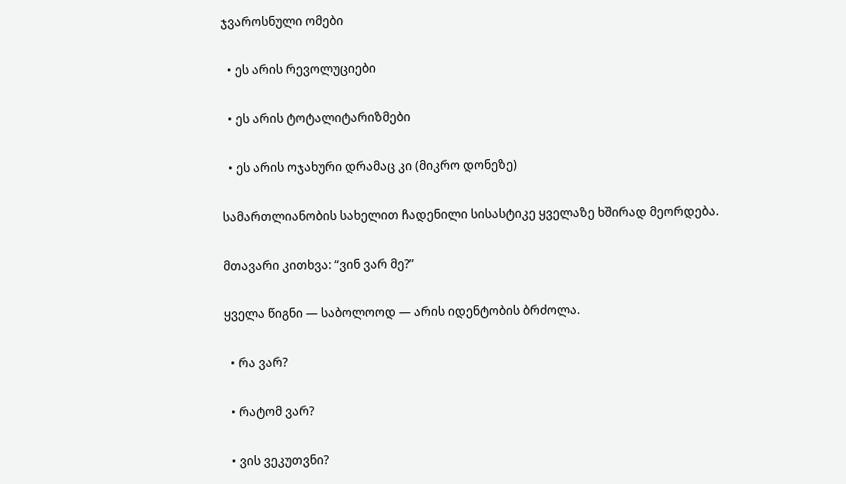ჯვაროსნული ომები

  • ეს არის რევოლუციები

  • ეს არის ტოტალიტარიზმები

  • ეს არის ოჯახური დრამაც კი (მიკრო დონეზე)

სამართლიანობის სახელით ჩადენილი სისასტიკე ყველაზე ხშირად მეორდება.

მთავარი კითხვა: “ვინ ვარ მე?”

ყველა წიგნი — საბოლოოდ — არის იდენტობის ბრძოლა.

  • რა ვარ?

  • რატომ ვარ?

  • ვის ვეკუთვნი?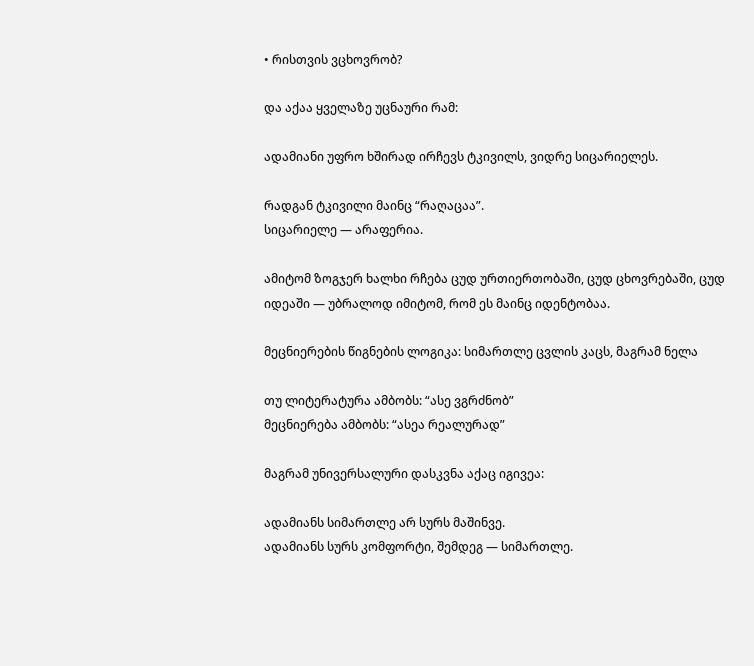• რისთვის ვცხოვრობ?

და აქაა ყველაზე უცნაური რამ:

ადამიანი უფრო ხშირად ირჩევს ტკივილს, ვიდრე სიცარიელეს.

რადგან ტკივილი მაინც “რაღაცაა”.
სიცარიელე — არაფერია.

ამიტომ ზოგჯერ ხალხი რჩება ცუდ ურთიერთობაში, ცუდ ცხოვრებაში, ცუდ იდეაში — უბრალოდ იმიტომ, რომ ეს მაინც იდენტობაა.

მეცნიერების წიგნების ლოგიკა: სიმართლე ცვლის კაცს, მაგრამ ნელა

თუ ლიტერატურა ამბობს: “ასე ვგრძნობ”
მეცნიერება ამბობს: “ასეა რეალურად”

მაგრამ უნივერსალური დასკვნა აქაც იგივეა:

ადამიანს სიმართლე არ სურს მაშინვე.
ადამიანს სურს კომფორტი, შემდეგ — სიმართლე.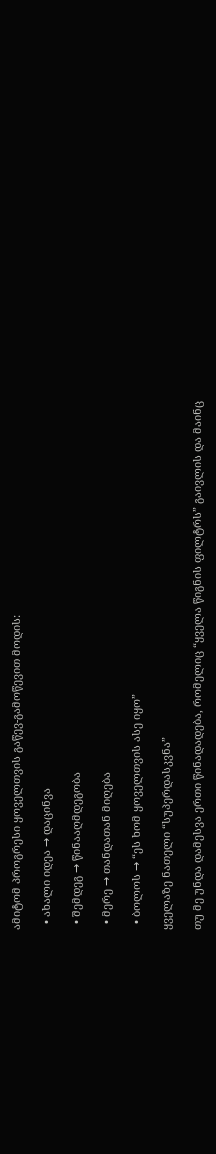ამიტომ პროგრესი ყოველთვის გაწევ-გამოწევით მოდის:

  • ახალი იდეა → დაცინვა

  • შემდეგ → წინააღმდეგობა

  • მერე → თანდათან მიღება

  • ბოლოს → “ეს ხომ ყოველთვის ასე იყო”

ყველაზე ნათელი “სუპერდასკვნა”

თუ მე უნდა დამესვა ერთი წინადადება, რომელიც “ყველა წიგნის ფილტრს” გაივლის და მაინც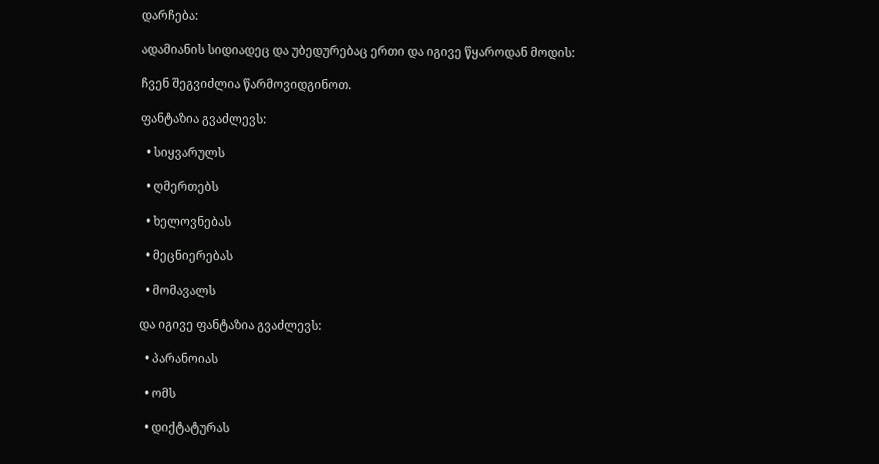დარჩება:

ადამიანის სიდიადეც და უბედურებაც ერთი და იგივე წყაროდან მოდის:

ჩვენ შეგვიძლია წარმოვიდგინოთ.

ფანტაზია გვაძლევს:

  • სიყვარულს

  • ღმერთებს

  • ხელოვნებას

  • მეცნიერებას

  • მომავალს

და იგივე ფანტაზია გვაძლევს:

  • პარანოიას

  • ომს

  • დიქტატურას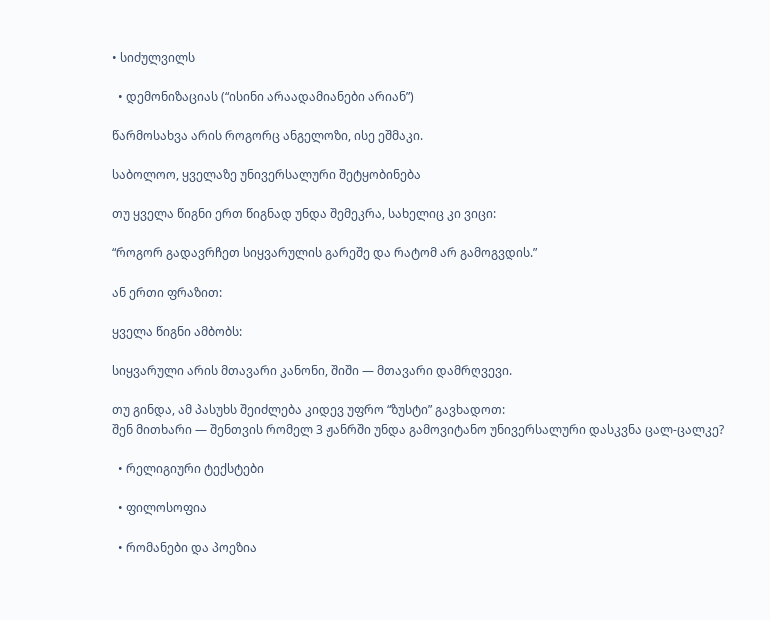• სიძულვილს

  • დემონიზაციას (“ისინი არაადამიანები არიან”)

წარმოსახვა არის როგორც ანგელოზი, ისე ეშმაკი.

საბოლოო, ყველაზე უნივერსალური შეტყობინება

თუ ყველა წიგნი ერთ წიგნად უნდა შემეკრა, სახელიც კი ვიცი:

“როგორ გადავრჩეთ სიყვარულის გარეშე და რატომ არ გამოგვდის.”

ან ერთი ფრაზით:

ყველა წიგნი ამბობს:

სიყვარული არის მთავარი კანონი, შიში — მთავარი დამრღვევი.

თუ გინდა, ამ პასუხს შეიძლება კიდევ უფრო “ზუსტი” გავხადოთ:
შენ მითხარი — შენთვის რომელ 3 ჟანრში უნდა გამოვიტანო უნივერსალური დასკვნა ცალ-ცალკე?

  • რელიგიური ტექსტები

  • ფილოსოფია

  • რომანები და პოეზია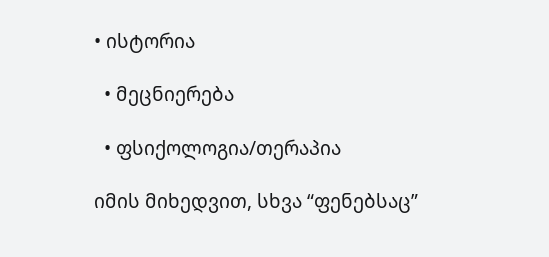• ისტორია

  • მეცნიერება

  • ფსიქოლოგია/თერაპია

იმის მიხედვით, სხვა “ფენებსაც”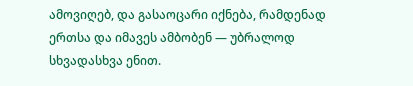ამოვიღებ, და გასაოცარი იქნება, რამდენად ერთსა და იმავეს ამბობენ — უბრალოდ სხვადასხვა ენით.